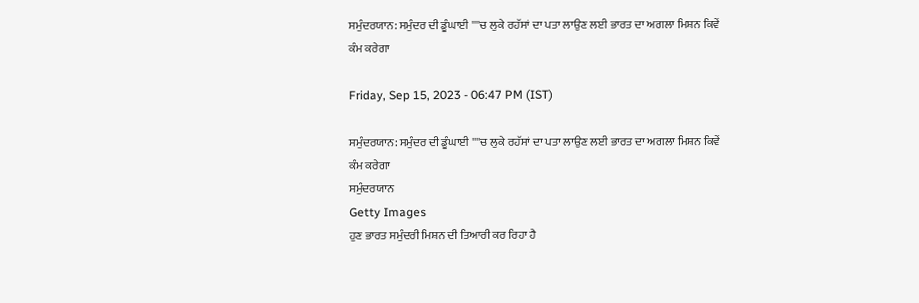ਸਮੁੰਦਰਯਾਨ: ਸਮੁੰਦਰ ਦੀ ਡੂੰਘਾਈ ''''ਚ ਲੁਕੇ ਰਹੱਸਾਂ ਦਾ ਪਤਾ ਲਾਉਣ ਲਈ ਭਾਰਤ ਦਾ ਅਗਲਾ ਮਿਸ਼ਨ ਕਿਵੇਂ ਕੰਮ ਕਰੇਗਾ

Friday, Sep 15, 2023 - 06:47 PM (IST)

ਸਮੁੰਦਰਯਾਨ: ਸਮੁੰਦਰ ਦੀ ਡੂੰਘਾਈ ''''ਚ ਲੁਕੇ ਰਹੱਸਾਂ ਦਾ ਪਤਾ ਲਾਉਣ ਲਈ ਭਾਰਤ ਦਾ ਅਗਲਾ ਮਿਸ਼ਨ ਕਿਵੇਂ ਕੰਮ ਕਰੇਗਾ
ਸਮੁੰਦਰਯਾਨ
Getty Images
ਹੁਣ ਭਾਰਤ ਸਮੁੰਦਰੀ ਮਿਸ਼ਨ ਦੀ ਤਿਆਰੀ ਕਰ ਰਿਹਾ ਹੈ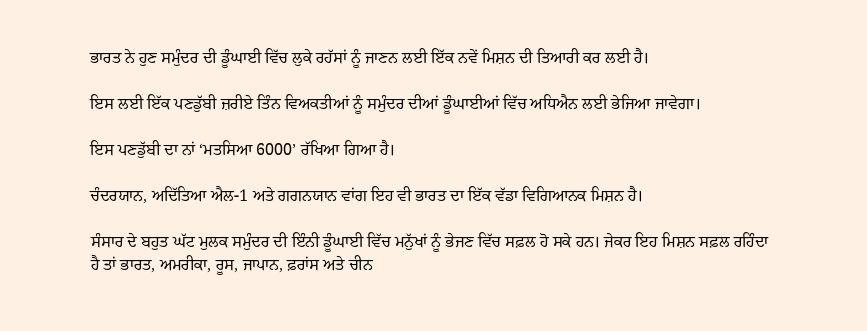ਭਾਰਤ ਨੇ ਹੁਣ ਸਮੁੰਦਰ ਦੀ ਡੂੰਘਾਈ ਵਿੱਚ ਲੁਕੇ ਰਹੱਸਾਂ ਨੂੰ ਜਾਣਨ ਲਈ ਇੱਕ ਨਵੇਂ ਮਿਸ਼ਨ ਦੀ ਤਿਆਰੀ ਕਰ ਲਈ ਹੈ।

ਇਸ ਲਈ ਇੱਕ ਪਣਡੁੱਬੀ ਜ਼ਰੀਏ ਤਿੰਨ ਵਿਅਕਤੀਆਂ ਨੂੰ ਸਮੁੰਦਰ ਦੀਆਂ ਡੂੰਘਾਈਆਂ ਵਿੱਚ ਅਧਿਐਨ ਲਈ ਭੇਜਿਆ ਜਾਵੇਗਾ।

ਇਸ ਪਣਡੁੱਬੀ ਦਾ ਨਾਂ ‘ਮਤਸਿਆ 6000’ ਰੱਖਿਆ ਗਿਆ ਹੈ।

ਚੰਦਰਯਾਨ, ਅਦਿੱਤਿਆ ਐਲ-1 ਅਤੇ ਗਗਨਯਾਨ ਵਾਂਗ ਇਹ ਵੀ ਭਾਰਤ ਦਾ ਇੱਕ ਵੱਡਾ ਵਿਗਿਆਨਕ ਮਿਸ਼ਨ ਹੈ।

ਸੰਸਾਰ ਦੇ ਬਹੁਤ ਘੱਟ ਮੁਲਕ ਸਮੁੰਦਰ ਦੀ ਇੰਨੀ ਡੂੰਘਾਈ ਵਿੱਚ ਮਨੁੱਖਾਂ ਨੂੰ ਭੇਜਣ ਵਿੱਚ ਸਫ਼ਲ ਹੋ ਸਕੇ ਹਨ। ਜੇਕਰ ਇਹ ਮਿਸ਼ਨ ਸਫ਼ਲ ਰਹਿੰਦਾ ਹੈ ਤਾਂ ਭਾਰਤ, ਅਮਰੀਕਾ, ਰੂਸ, ਜਾਪਾਨ, ਫ਼ਰਾਂਸ ਅਤੇ ਚੀਨ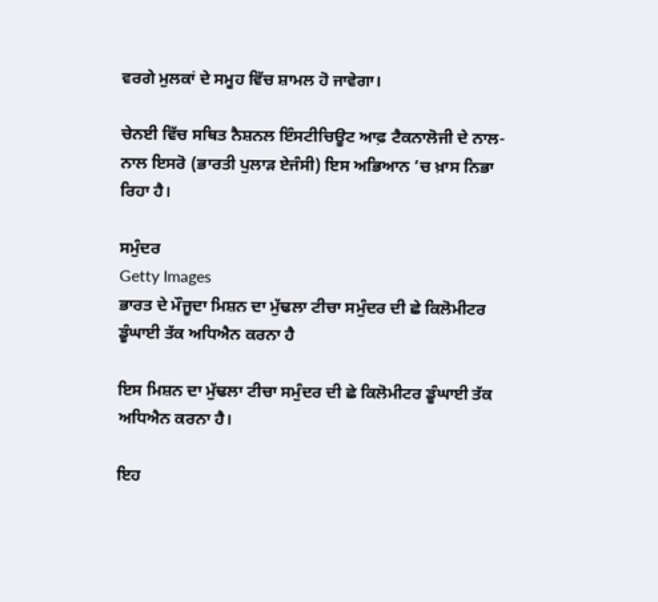ਵਰਗੇ ਮੁਲਕਾਂ ਦੇ ਸਮੂਹ ਵਿੱਚ ਸ਼ਾਮਲ ਹੋ ਜਾਵੇਗਾ।

ਚੇਨਈ ਵਿੱਚ ਸਥਿਤ ਨੈਸ਼ਨਲ ਇੰਸਟੀਚਿਊਟ ਆਫ਼ ਟੈਕਨਾਲੋਜੀ ਦੇ ਨਾਲ-ਨਾਲ ਇਸਰੋ (ਭਾਰਤੀ ਪੁਲਾੜ ਏਜੰਸੀ) ਇਸ ਅਭਿਆਨ ’ਚ ਖ਼ਾਸ ਨਿਭਾ ਰਿਹਾ ਹੈ।

ਸਮੁੰਦਰ
Getty Images
ਭਾਰਤ ਦੇ ਮੌਜੂਦਾ ਮਿਸ਼ਨ ਦਾ ਮੁੱਢਲਾ ਟੀਚਾ ਸਮੁੰਦਰ ਦੀ ਛੇ ਕਿਲੋਮੀਟਰ ਡੂੰਘਾਈ ਤੱਕ ਅਧਿਐਨ ਕਰਨਾ ਹੈ

ਇਸ ਮਿਸ਼ਨ ਦਾ ਮੁੱਢਲਾ ਟੀਚਾ ਸਮੁੰਦਰ ਦੀ ਛੇ ਕਿਲੋਮੀਟਰ ਡੂੰਘਾਈ ਤੱਕ ਅਧਿਐਨ ਕਰਨਾ ਹੈ।

ਇਹ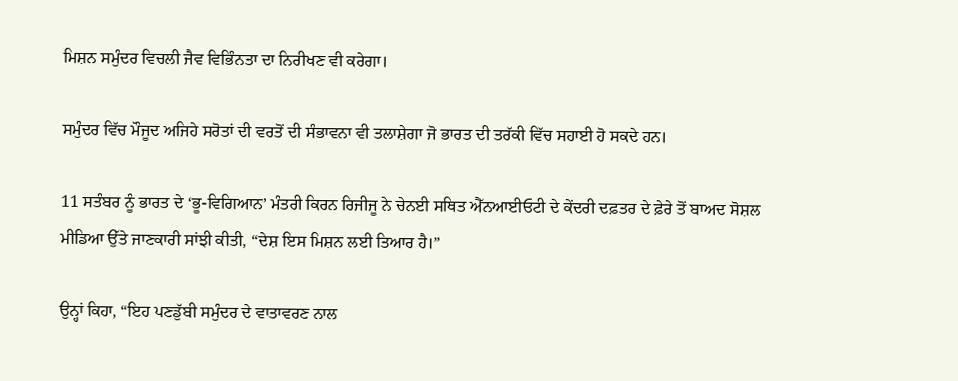ਮਿਸ਼ਨ ਸਮੁੰਦਰ ਵਿਚਲੀ ਜੈਵ ਵਿਭਿੰਨਤਾ ਦਾ ਨਿਰੀਖਣ ਵੀ ਕਰੇਗਾ।

ਸਮੁੰਦਰ ਵਿੱਚ ਮੌਜੂਦ ਅਜਿਹੇ ਸਰੋਤਾਂ ਦੀ ਵਰਤੋਂ ਦੀ ਸੰਭਾਵਨਾ ਵੀ ਤਲਾਸ਼ੇਗਾ ਜੋ ਭਾਰਤ ਦੀ ਤਰੱਕੀ ਵਿੱਚ ਸਹਾਈ ਹੋ ਸਕਦੇ ਹਨ।

11 ਸਤੰਬਰ ਨੂੰ ਭਾਰਤ ਦੇ ‘ਭੂ-ਵਿਗਿਆਨ’ ਮੰਤਰੀ ਕਿਰਨ ਰਿਜੀਜੂ ਨੇ ਚੇਨਈ ਸਥਿਤ ਐੱਨਆਈਓਟੀ ਦੇ ਕੇਂਦਰੀ ਦਫ਼ਤਰ ਦੇ ਫ਼ੇਰੇ ਤੋਂ ਬਾਅਦ ਸੋਸ਼ਲ ਮੀਡਿਆ ਉੱਤੇ ਜਾਣਕਾਰੀ ਸਾਂਝੀ ਕੀਤੀ, “ਦੇਸ਼ ਇਸ ਮਿਸ਼ਨ ਲਈ ਤਿਆਰ ਹੈ।”

ਉਨ੍ਹਾਂ ਕਿਹਾ, “ਇਹ ਪਣਡੁੱਬੀ ਸਮੁੰਦਰ ਦੇ ਵਾਤਾਵਰਣ ਨਾਲ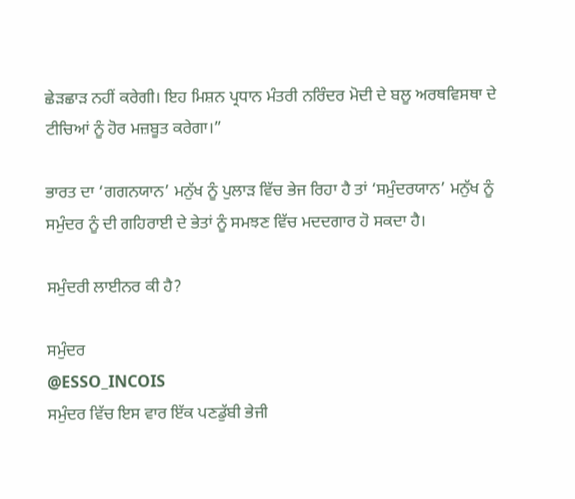ਛੇੜਛਾੜ ਨਹੀਂ ਕਰੇਗੀ। ਇਹ ਮਿਸ਼ਨ ਪ੍ਰਧਾਨ ਮੰਤਰੀ ਨਰਿੰਦਰ ਮੋਦੀ ਦੇ ਬਲੂ ਅਰਥਵਿਸਥਾ ਦੇ ਟੀਚਿਆਂ ਨੂੰ ਹੋਰ ਮਜ਼ਬੂਤ ਕਰੇਗਾ।”

ਭਾਰਤ ਦਾ ‘ਗਗਨਯਾਨ’ ਮਨੁੱਖ ਨੂੰ ਪੁਲਾੜ ਵਿੱਚ ਭੇਜ ਰਿਹਾ ਹੈ ਤਾਂ ‘ਸਮੁੰਦਰਯਾਨ’ ਮਨੁੱਖ ਨੂੰ ਸਮੁੰਦਰ ਨੂੰ ਦੀ ਗਹਿਰਾਈ ਦੇ ਭੇਤਾਂ ਨੂੰ ਸਮਝਣ ਵਿੱਚ ਮਦਦਗਾਰ ਹੋ ਸਕਦਾ ਹੈ।

ਸਮੁੰਦਰੀ ਲਾਈਨਰ ਕੀ ਹੈ?

ਸਮੁੰਦਰ
@ESSO_INCOIS
ਸਮੁੰਦਰ ਵਿੱਚ ਇਸ ਵਾਰ ਇੱਕ ਪਣਡੁੱਬੀ ਭੇਜੀ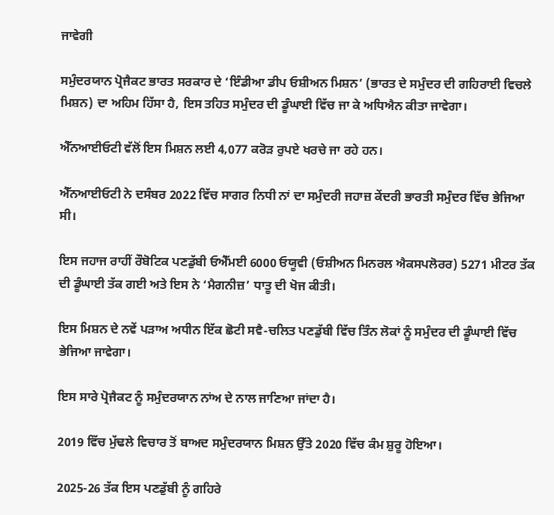ਜਾਵੇਗੀ

ਸਮੁੰਦਰਯਾਨ ਪ੍ਰੋਜੈਕਟ ਭਾਰਤ ਸਰਕਾਰ ਦੇ ‘ਇੰਡੀਆ ਡੀਪ ਓਸ਼ੀਅਨ ਮਿਸ਼ਨ’ (ਭਾਰਤ ਦੇ ਸਮੁੰਦਰ ਦੀ ਗਹਿਰਾਈ ਵਿਚਲੇ ਮਿਸ਼ਨ) ਦਾ ਅਹਿਮ ਹਿੱਸਾ ਹੈ, ਇਸ ਤਹਿਤ ਸਮੁੰਦਰ ਦੀ ਡੂੰਘਾਈ ਵਿੱਚ ਜਾ ਕੇ ਅਧਿਐਨ ਕੀਤਾ ਜਾਵੇਗਾ।

ਐੱਨਆਈਓਟੀ ਵੱਲੋਂ ਇਸ ਮਿਸ਼ਨ ਲਈ 4,077 ਕਰੋੜ ਰੁਪਏ ਖਰਚੇ ਜਾ ਰਹੇ ਹਨ।

ਐੱਨਆਈਓਟੀ ਨੇ ਦਸੰਬਰ 2022 ਵਿੱਚ ਸਾਗਰ ਨਿਧੀ ਨਾਂ ਦਾ ਸਮੁੰਦਰੀ ਜਹਾਜ਼ ਕੇਂਦਰੀ ਭਾਰਤੀ ਸਮੁੰਦਰ ਵਿੱਚ ਭੇਜਿਆ ਸੀ।

ਇਸ ਜਹਾਜ ਰਾਹੀਂ ਰੌਬੋਟਿਕ ਪਣਡੁੱਬੀ ਓਐੱਮਈ 6000 ਓਯੂਵੀ (ਓਸ਼ੀਅਨ ਮਿਨਰਲ ਐਕਸਪਲੋਰਰ) 5271 ਮੀਟਰ ਤੱਕ ਦੀ ਡੂੰਘਾਈ ਤੱਕ ਗਈ ਅਤੇ ਇਸ ਨੇ ‘ਮੈਗਨੀਜ਼’ ਧਾਤੂ ਦੀ ਖੋਜ ਕੀਤੀ।

ਇਸ ਮਿਸ਼ਨ ਦੇ ਨਵੇਂ ਪੜਾਅ ਅਧੀਨ ਇੱਕ ਛੋਟੀ ਸਵੈ-ਚਲਿਤ ਪਣਡੁੱਬੀ ਵਿੱਚ ਤਿੰਨ ਲੋਕਾਂ ਨੂੰ ਸਮੁੰਦਰ ਦੀ ਡੂੰਘਾਈ ਵਿੱਚ ਭੇਜਿਆ ਜਾਵੇਗਾ।

ਇਸ ਸਾਰੇ ਪ੍ਰੋਜੈਕਟ ਨੂੰ ਸਮੁੰਦਰਯਾਨ ਨਾਂਅ ਦੇ ਨਾਲ ਜਾਣਿਆ ਜਾਂਦਾ ਹੈ।

2019 ਵਿੱਚ ਮੁੱਢਲੇ ਵਿਚਾਰ ਤੋਂ ਬਾਅਦ ਸਮੁੰਦਰਯਾਨ ਮਿਸ਼ਨ ਉੱਤੇ 2020 ਵਿੱਚ ਕੰਮ ਸ਼ੁਰੂ ਹੋਇਆ।

2025-26 ਤੱਕ ਇਸ ਪਣਡੁੱਬੀ ਨੂੰ ਗਹਿਰੇ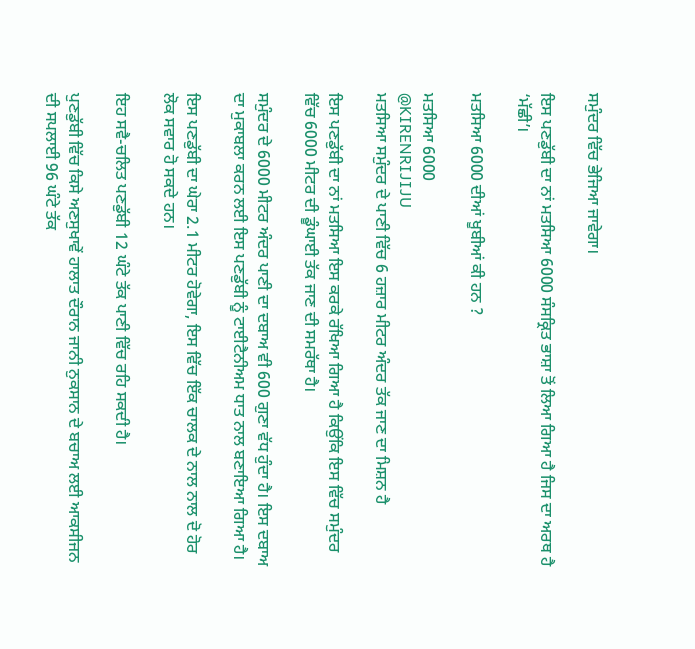ਸਮੁੰਦਰ ਵਿੱਚ ਭੇਜਿਆ ਜਾਵੇਗਾ।

ਇਸ ਪਣਡੁੱਬੀ ਦਾ ਨਾਂ ਮਤਸਿਆ 6000 ਸੰਸਕ੍ਰਿਤ ਭਾਸ਼ਾ ਤੋਂ ਲਿਆ ਗਿਆ ਹੈ ਜਿਸ ਦਾ ਅਰਥ ਹੈ ‘ਮੱਛੀ’।

ਮਤਸਿਆ 6000 ਦੀਆਂ ਖੂਬੀਆਂ ਕੀ ਹਨ ?

ਮਤਸਿਆ 6000
@KIRENRIJIJU
ਮਤਸਿਆ ਸਮੁੰਦਰ ਦੇ ਪਾਣੀ ਵਿੱਚ 6 ਹਜ਼ਾਰ ਮੀਟਰ ਅੰਦਰ ਤੱਕ ਜਾਣ ਦਾ ਮਿਸ਼ਨ ਹੈ

ਇਸ ਪਣਡੁੱਬੀ ਦਾ ਨਾਂ ਮਤਸਿਆ ਇਸ ਕਰਕੇ ਰੱਖਿਆ ਗਿਆ ਹੈ ਕਿਉਂਕਿ ਇਸ ਵਿੱਚ ਸਮੁੰਦਰ ਵਿੱਚ 6000 ਮੀਟਰ ਦੀ ਡੂੰਘਾਈ ਤੱਕ ਜਾਣ ਦੀ ਸਮਰੱਥਾ ਹੈ।

ਸਮੁੰਦਰ ਦੇ 6000 ਮੀਟਰ ਅੰਦਰ ਪਾਣੀ ਦਾ ਦਬਾਅ ਵੀ 600 ਗੁਣਾ ਵੱਧ ਹੁੰਦਾ ਹੈ। ਇਸ ਦਬਾਅ ਦਾ ਮੁਕਾਬਲਾ ਕਰਨ ਲਈ ਇਸ ਪਣਡੁੱਬੀ ਨੂੰ ਟਾਈਟੈਨੀਅਮ ਧਾਤ ਨਾਲ ਬਣਾਇਆ ਗਿਆ ਹੈ।

ਇਸ ਪਣਡੁੱਬੀ ਦਾ ਘੇਰਾ 2.1 ਮੀਟਰ ਹੋਵੇਗਾ, ਇਸ ਵਿੱਚ ਇੱਕ ਚਾਲਕ ਦੇ ਨਾਲ ਨਾਲ ਦੋ ਹੋਰ ਲੋਕ ਸਵਾਰ ਹੋ ਸਕਦੇ ਹਨ।

ਇਹ ਸਵੈ-ਚਲਿਤ ਪਣਡੁੱਬੀ 12 ਘੰਟੇ ਤੱਕ ਪਾਣੀ ਵਿੱਚ ਰਹਿ ਸਕਦੀ ਹੈ।

ਪੁਣਡੁੱਬੀ ਵਿੱਚ ਕਿਸੇ ਅਣਸੁਖਾਵੇਂ ਹਾਲਾਤ ਦੌਰਾਨ ਜਾਨੀ ਨੁਕਸਾਨ ਦੇ ਬਚਾਅ ਲਈ ਆਕਸੀਜਨ ਦੀ ਸਪਲਾਈ 96 ਘੰਟੇ ਤੱਕ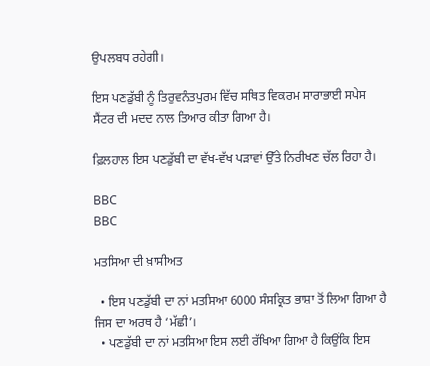ਉਪਲਬਧ ਰਹੇਗੀ।

ਇਸ ਪਣਡੁੱਬੀ ਨੂੰ ਤਿਰੁਵਨੰਤਪੁਰਮ ਵਿੱਚ ਸਥਿਤ ਵਿਕਰਮ ਸਾਰਾਭਾਈ ਸਪੇਸ ਸੈਂਟਰ ਦੀ ਮਦਦ ਨਾਲ ਤਿਆਰ ਕੀਤਾ ਗਿਆ ਹੈ।

ਫ਼ਿਲਹਾਲ ਇਸ ਪਣਡੁੱਬੀ ਦਾ ਵੱਖ-ਵੱਖ ਪੜਾਵਾਂ ਉੱਤੇ ਨਿਰੀਖਣ ਚੱਲ ਰਿਹਾ ਹੈ।

BBC
BBC

ਮਤਸਿਆ ਦੀ ਖ਼ਾਸੀਅਤ

  • ਇਸ ਪਣਡੁੱਬੀ ਦਾ ਨਾਂ ਮਤਸਿਆ 6000 ਸੰਸਕ੍ਰਿਤ ਭਾਸ਼ਾ ਤੋਂ ਲਿਆ ਗਿਆ ਹੈ ਜਿਸ ਦਾ ਅਰਥ ਹੈ ‘ਮੱਛੀ’।
  • ਪਣਡੁੱਬੀ ਦਾ ਨਾਂ ਮਤਸਿਆ ਇਸ ਲਈ ਰੱਖਿਆ ਗਿਆ ਹੈ ਕਿਉਂਕਿ ਇਸ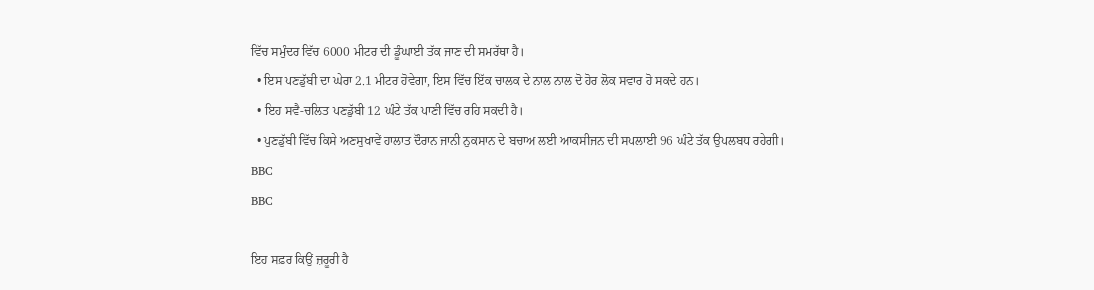ਵਿੱਚ ਸਮੁੰਦਰ ਵਿੱਚ 6000 ਮੀਟਰ ਦੀ ਡੂੰਘਾਈ ਤੱਕ ਜਾਣ ਦੀ ਸਮਰੱਥਾ ਹੈ।
  • ਇਸ ਪਣਡੁੱਬੀ ਦਾ ਘੇਰਾ 2.1 ਮੀਟਰ ਹੋਵੇਗਾ, ਇਸ ਵਿੱਚ ਇੱਕ ਚਾਲਕ ਦੇ ਨਾਲ ਨਾਲ ਦੋ ਹੋਰ ਲੋਕ ਸਵਾਰ ਹੋ ਸਕਦੇ ਹਨ।
  • ਇਹ ਸਵੈ-ਚਲਿਤ ਪਣਡੁੱਬੀ 12 ਘੰਟੇ ਤੱਕ ਪਾਣੀ ਵਿੱਚ ਰਹਿ ਸਕਦੀ ਹੈ।
  • ਪੁਣਡੁੱਬੀ ਵਿੱਚ ਕਿਸੇ ਅਣਸੁਖਾਵੇਂ ਹਾਲਾਤ ਦੌਰਾਨ ਜਾਨੀ ਨੁਕਸਾਨ ਦੇ ਬਚਾਅ ਲਈ ਆਕਸੀਜਨ ਦੀ ਸਪਲਾਈ 96 ਘੰਟੇ ਤੱਕ ਉਪਲਬਧ ਰਹੇਗੀ।
BBC
BBC

ਇਹ ਸਫ਼ਰ ਕਿਉਂ ਜ਼ਰੂਰੀ ਹੈ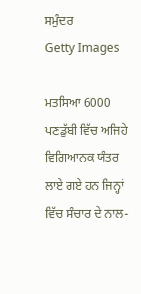ਸਮੁੰਦਰ
Getty Images

ਮਤਸਿਆ 6000 ਪਣਡੁੱਬੀ ਵਿੱਚ ਅਜਿਹੇ ਵਿਗਿਆਨਕ ਯੰਤਰ ਲਾਏ ਗਏ ਹਨ ਜਿਨ੍ਹਾਂ ਵਿੱਚ ਸੰਚਾਰ ਦੇ ਨਾਲ-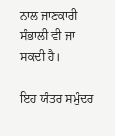ਨਾਲ ਜਾਣਕਾਰੀ ਸੰਭਾਲੀ ਵੀ ਜਾ ਸਕਦੀ ਹੈ।

ਇਹ ਯੰਤਰ ਸਮੁੰਦਰ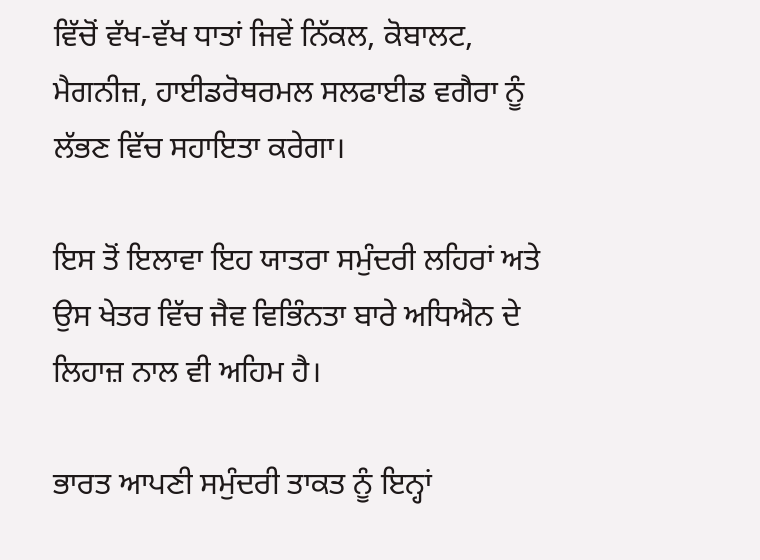ਵਿੱਚੋਂ ਵੱਖ-ਵੱਖ ਧਾਤਾਂ ਜਿਵੇਂ ਨਿੱਕਲ, ਕੋਬਾਲਟ, ਮੈਗਨੀਜ਼, ਹਾਈਡਰੋਥਰਮਲ ਸਲਫਾਈਡ ਵਗੈਰਾ ਨੂੰ ਲੱਭਣ ਵਿੱਚ ਸਹਾਇਤਾ ਕਰੇਗਾ।

ਇਸ ਤੋਂ ਇਲਾਵਾ ਇਹ ਯਾਤਰਾ ਸਮੁੰਦਰੀ ਲਹਿਰਾਂ ਅਤੇ ਉਸ ਖੇਤਰ ਵਿੱਚ ਜੈਵ ਵਿਭਿੰਨਤਾ ਬਾਰੇ ਅਧਿਐਨ ਦੇ ਲਿਹਾਜ਼ ਨਾਲ ਵੀ ਅਹਿਮ ਹੈ।

ਭਾਰਤ ਆਪਣੀ ਸਮੁੰਦਰੀ ਤਾਕਤ ਨੂੰ ਇਨ੍ਹਾਂ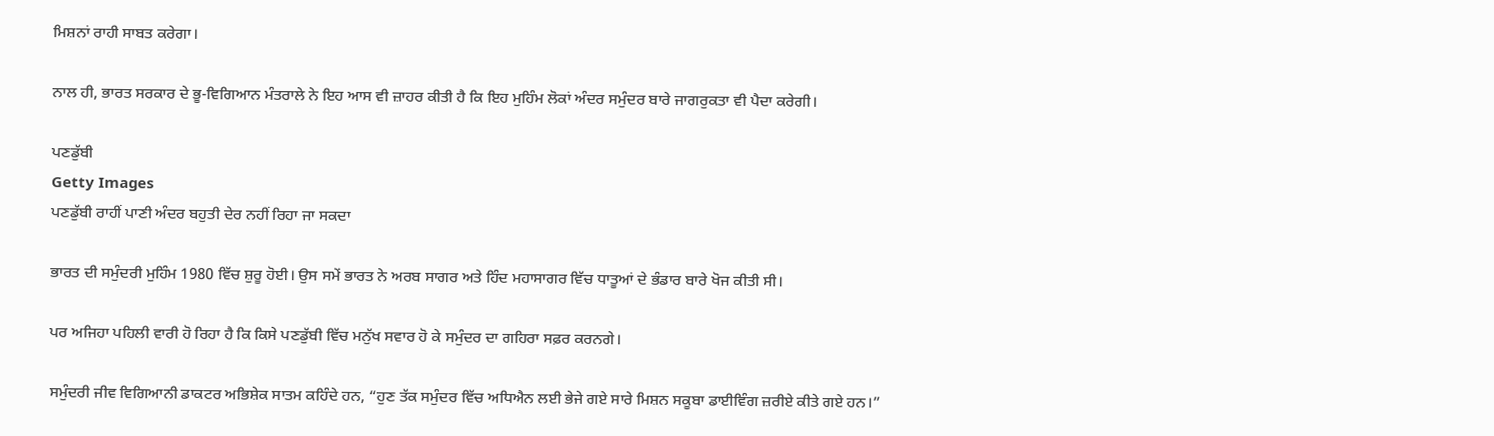ਮਿਸ਼ਨਾਂ ਰਾਹੀ ਸਾਬਤ ਕਰੇਗਾ।

ਨਾਲ ਹੀ, ਭਾਰਤ ਸਰਕਾਰ ਦੇ ਭੂ-ਵਿਗਿਆਨ ਮੰਤਰਾਲੇ ਨੇ ਇਹ ਆਸ ਵੀ ਜ਼ਾਹਰ ਕੀਤੀ ਹੈ ਕਿ ਇਹ ਮੁਹਿੰਮ ਲੋਕਾਂ ਅੰਦਰ ਸਮੁੰਦਰ ਬਾਰੇ ਜਾਗਰੁਕਤਾ ਵੀ ਪੈਦਾ ਕਰੇਗੀ।

ਪਣਡੁੱਬੀ
Getty Images
ਪਣਡੁੱਬੀ ਰਾਹੀਂ ਪਾਣੀ ਅੰਦਰ ਬਹੁਤੀ ਦੇਰ ਨਹੀਂ ਰਿਹਾ ਜਾ ਸਕਦਾ

ਭਾਰਤ ਦੀ ਸਮੁੰਦਰੀ ਮੁਹਿੰਮ 1980 ਵਿੱਚ ਸ਼ੁਰੂ ਹੋਈ। ਉਸ ਸਮੇਂ ਭਾਰਤ ਨੇ ਅਰਬ ਸਾਗਰ ਅਤੇ ਹਿੰਦ ਮਹਾਸਾਗਰ ਵਿੱਚ ਧਾਤੂਆਂ ਦੇ ਭੰਡਾਰ ਬਾਰੇ ਖੋਜ ਕੀਤੀ ਸੀ।

ਪਰ ਅਜਿਹਾ ਪਹਿਲੀ ਵਾਰੀ ਹੋ ਰਿਹਾ ਹੈ ਕਿ ਕਿਸੇ ਪਣਡੁੱਬੀ ਵਿੱਚ ਮਨੁੱਖ ਸਵਾਰ ਹੋ ਕੇ ਸਮੁੰਦਰ ਦਾ ਗਹਿਰਾ ਸਫ਼ਰ ਕਰਨਗੇ।

ਸਮੁੰਦਰੀ ਜੀਵ ਵਿਗਿਆਨੀ ਡਾਕਟਰ ਅਭਿਸ਼ੇਕ ਸਾਤਮ ਕਹਿੰਦੇ ਹਨ, “ਹੁਣ ਤੱਕ ਸਮੁੰਦਰ ਵਿੱਚ ਅਧਿਐਨ ਲਈ ਭੇਜੇ ਗਏ ਸਾਰੇ ਮਿਸ਼ਨ ਸਕੂਬਾ ਡਾਈਵਿੰਗ ਜ਼ਰੀਏ ਕੀਤੇ ਗਏ ਹਨ।”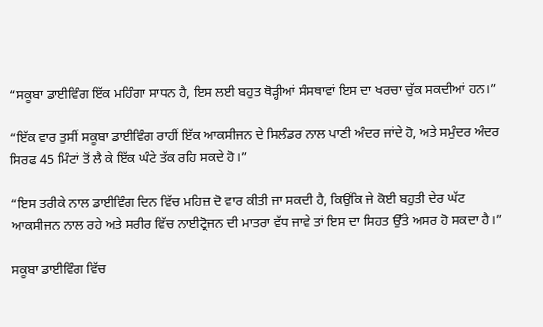“ਸਕੂਬਾ ਡਾਈਵਿੰਗ ਇੱਕ ਮਹਿੰਗਾ ਸਾਧਨ ਹੈ, ਇਸ ਲਈ ਬਹੁਤ ਥੋੜ੍ਹੀਆਂ ਸੰਸਥਾਵਾਂ ਇਸ ਦਾ ਖਰਚਾ ਚੁੱਕ ਸਕਦੀਆਂ ਹਨ।”

“ਇੱਕ ਵਾਰ ਤੁਸੀਂ ਸਕੂਬਾ ਡਾਈਵਿੰਗ ਰਾਹੀਂ ਇੱਕ ਆਕਸੀਜਨ ਦੇ ਸਿਲੰਡਰ ਨਾਲ ਪਾਣੀ ਅੰਦਰ ਜਾਂਦੇ ਹੋ, ਅਤੇ ਸਮੁੰਦਰ ਅੰਦਰ ਸਿਰਫ 45 ਮਿੰਟਾਂ ਤੋਂ ਲੈ ਕੇ ਇੱਕ ਘੰਟੇ ਤੱਕ ਰਹਿ ਸਕਦੇ ਹੋ।”

“ਇਸ ਤਰੀਕੇ ਨਾਲ ਡਾਈਵਿੰਗ ਦਿਨ ਵਿੱਚ ਮਹਿਜ਼ ਦੋ ਵਾਰ ਕੀਤੀ ਜਾ ਸਕਦੀ ਹੈ, ਕਿਉਂਕਿ ਜੇ ਕੋਈ ਬਹੁਤੀ ਦੇਰ ਘੱਟ ਆਕਸੀਜਨ ਨਾਲ ਰਹੇ ਅਤੇ ਸਰੀਰ ਵਿੱਚ ਨਾਈਟ੍ਰੋਜਨ ਦੀ ਮਾਤਰਾ ਵੱਧ ਜਾਵੇ ਤਾਂ ਇਸ ਦਾ ਸਿਹਤ ਉੱਤੇ ਅਸਰ ਹੋ ਸਕਦਾ ਹੈ।”

ਸਕੂਬਾ ਡਾਈਵਿੰਗ ਵਿੱਚ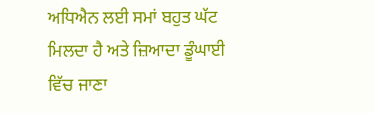ਅਧਿਐਨ ਲਈ ਸਮਾਂ ਬਹੁਤ ਘੱਟ ਮਿਲਦਾ ਹੈ ਅਤੇ ਜ਼ਿਆਦਾ ਡੂੰਘਾਈ ਵਿੱਚ ਜਾਣਾ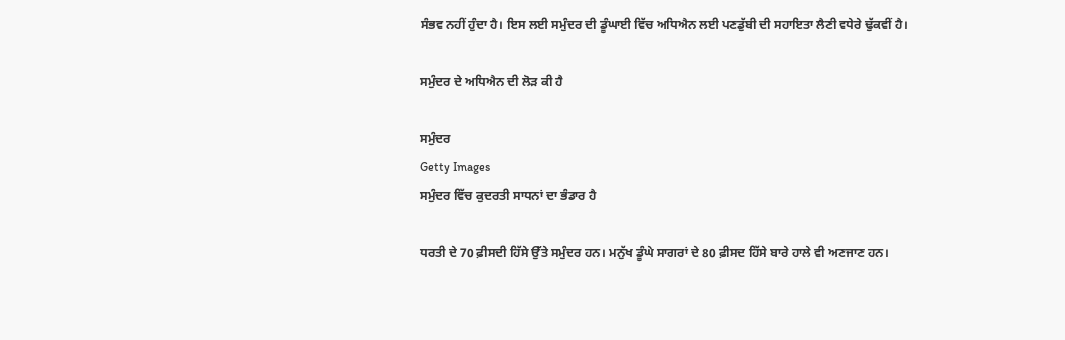ਸੰਭਵ ਨਹੀਂ ਹੁੰਦਾ ਹੈ। ਇਸ ਲਈ ਸਮੁੰਦਰ ਦੀ ਡੂੰਘਾਈ ਵਿੱਚ ਅਧਿਐਨ ਲਈ ਪਣਡੁੱਬੀ ਦੀ ਸਹਾਇਤਾ ਲੈਣੀ ਵਧੇਰੇ ਢੁੱਕਵੀਂ ਹੈ।

ਸਮੁੰਦਰ ਦੇ ਅਧਿਐਨ ਦੀ ਲੋੜ ਕੀ ਹੈ

ਸਮੁੰਦਰ
Getty Images
ਸਮੁੰਦਰ ਵਿੱਚ ਕੁਦਰਤੀ ਸਾਧਨਾਂ ਦਾ ਭੰਡਾਰ ਹੈ

ਧਰਤੀ ਦੇ 70 ਫ਼ੀਸਦੀ ਹਿੱਸੇ ਉੱਤੇ ਸਮੁੰਦਰ ਹਨ। ਮਨੁੱਖ ਡੂੰਘੇ ਸਾਗਰਾਂ ਦੇ 80 ਫ਼ੀਸਦ ਹਿੱਸੇ ਬਾਰੇ ਹਾਲੇ ਵੀ ਅਣਜਾਣ ਹਨ।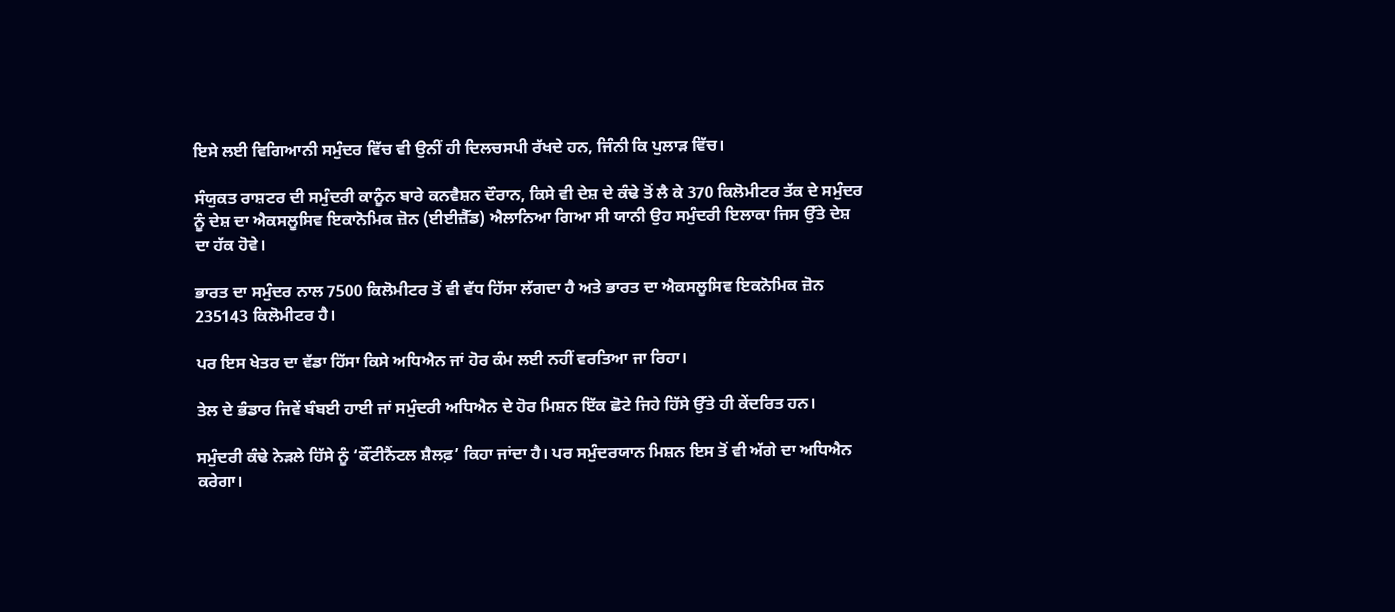ਇਸੇ ਲਈ ਵਿਗਿਆਨੀ ਸਮੁੰਦਰ ਵਿੱਚ ਵੀ ਉਨੀਂ ਹੀ ਦਿਲਚਸਪੀ ਰੱਖਦੇ ਹਨ, ਜਿੰਨੀ ਕਿ ਪੁਲਾੜ ਵਿੱਚ।

ਸੰਯੁਕਤ ਰਾਸ਼ਟਰ ਦੀ ਸਮੁੰਦਰੀ ਕਾਨੂੰਨ ਬਾਰੇ ਕਨਵੈਸ਼ਨ ਦੌਰਾਨ, ਕਿਸੇ ਵੀ ਦੇਸ਼ ਦੇ ਕੰਢੇ ਤੋਂ ਲੈ ਕੇ 370 ਕਿਲੋਮੀਟਰ ਤੱਕ ਦੇ ਸਮੁੰਦਰ ਨੂੰ ਦੇਸ਼ ਦਾ ਐਕਸਲੂਸਿਵ ਇਕਾਨੋਮਿਕ ਜ਼ੋਨ (ਈਈਜ਼ੈੱਡ) ਐਲਾਨਿਆ ਗਿਆ ਸੀ ਯਾਨੀ ਉਹ ਸਮੁੰਦਰੀ ਇਲਾਕਾ ਜਿਸ ਉੱਤੇ ਦੇਸ਼ ਦਾ ਹੱਕ ਹੋਵੇ।

ਭਾਰਤ ਦਾ ਸਮੁੰਦਰ ਨਾਲ 7500 ਕਿਲੋਮੀਟਰ ਤੋਂ ਵੀ ਵੱਧ ਹਿੱਸਾ ਲੱਗਦਾ ਹੈ ਅਤੇ ਭਾਰਤ ਦਾ ਐਕਸਲੂਸਿਵ ਇਕਨੋਮਿਕ ਜ਼ੋਨ 235143 ਕਿਲੋਮੀਟਰ ਹੈ।

ਪਰ ਇਸ ਖੇਤਰ ਦਾ ਵੱਡਾ ਹਿੱਸਾ ਕਿਸੇ ਅਧਿਐਨ ਜਾਂ ਹੋਰ ਕੰਮ ਲਈ ਨਹੀਂ ਵਰਤਿਆ ਜਾ ਰਿਹਾ।

ਤੇਲ ਦੇ ਭੰਡਾਰ ਜਿਵੇਂ ਬੰਬਈ ਹਾਈ ਜਾਂ ਸਮੁੰਦਰੀ ਅਧਿਐਨ ਦੇ ਹੋਰ ਮਿਸ਼ਨ ਇੱਕ ਛੋਟੇ ਜਿਹੇ ਹਿੱਸੇ ਉੱਤੇ ਹੀ ਕੇਂਦਰਿਤ ਹਨ।

ਸਮੁੰਦਰੀ ਕੰਢੇ ਨੇੜਲੇ ਹਿੱਸੇ ਨੂੰ ‘ਕੌਂਟੀਨੈਂਟਲ ਸ਼ੈਲਫ਼’ ਕਿਹਾ ਜਾਂਦਾ ਹੈ। ਪਰ ਸਮੁੰਦਰਯਾਨ ਮਿਸ਼ਨ ਇਸ ਤੋਂ ਵੀ ਅੱਗੇ ਦਾ ਅਧਿਐਨ ਕਰੇਗਾ।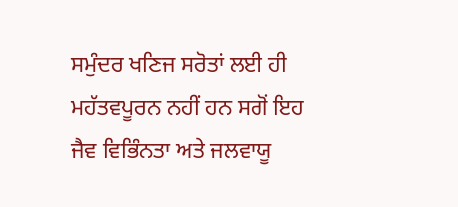ਸਮੁੰਦਰ ਖਣਿਜ ਸਰੋਤਾਂ ਲਈ ਹੀ ਮਹੱਤਵਪੂਰਨ ਨਹੀਂ ਹਨ ਸਗੋਂ ਇਹ ਜੈਵ ਵਿਭਿੰਨਤਾ ਅਤੇ ਜਲਵਾਯੂ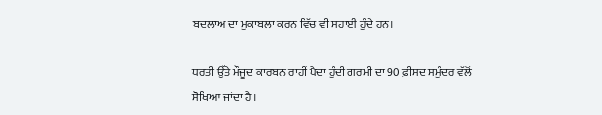ਬਦਲਾਅ ਦਾ ਮੁਕਾਬਲਾ ਕਰਨ ਵਿੱਚ ਵੀ ਸਹਾਈ ਹੁੰਦੇ ਹਨ।

ਧਰਤੀ ਉੱਤੇ ਮੌਜੂਦ ਕਾਰਬਨ ਰਾਹੀਂ ਪੈਦਾ ਹੁੰਦੀ ਗਰਮੀ ਦਾ 90 ਫ਼ੀਸਦ ਸਮੁੰਦਰ ਵੱਲੋਂ ਸੋਖਿਆ ਜਾਂਦਾ ਹੈ।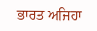ਭਾਰਤ ਅਜਿਹਾ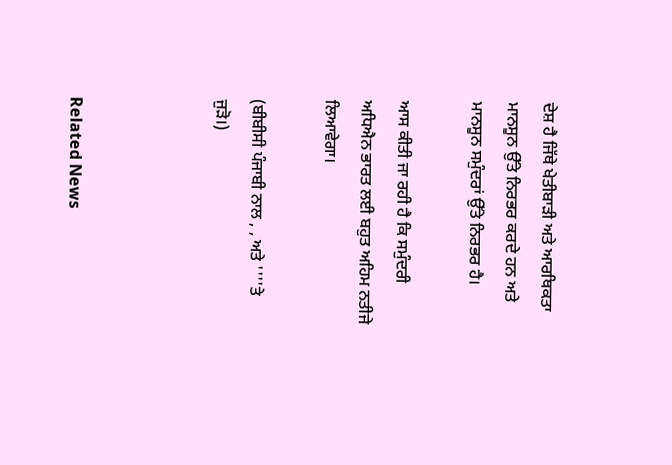ਦੇਸ਼ ਹੈ ਜਿੱਥੇ ਖੇਤੀਬਾੜੀ ਅਤੇ ਆਰਥਿਕਤਾ ਮਾਨਸੂਨ ਉੱਤੇ ਨਿਰਭਰ ਕਰਦੇ ਹਨ ਅਤੇ ਮਾਨਸੂਨ ਸਮੁੰਦਰਾਂ ਉੱਤੇ ਨਿਰਭਰ ਹੈ।

ਆਸ ਕੀਤੀ ਜਾ ਰਹੀ ਹੈ ਕਿ ਸਮੁੰਦਰੀ ਅਧਿਐਨ ਭਾਰਤ ਲਈ ਬਹੁਤ ਅਹਿਮ ਨਤੀਜੇ ਲਿਆਵੇਗਾ।

(ਬੀਬੀਸੀ ਪੰਜਾਬੀ ਨਾਲ , , ਅਤੇ ''''ਤੇ ਜੁੜੋ।)



Related News